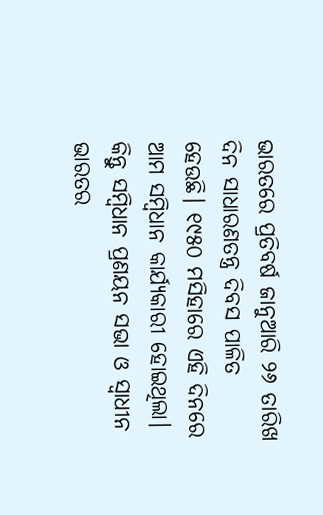ଭାରତରେ ପ୍ରତିବର୍ଷ ଜାନୁଆରି ୨୬ ତାରିଖ ଦିନ ସାଧାରଣତନ୍ତ୍ର ଦିବସ ପାଳିତ ହେଉଛି। ୧୯୫୦ ମସିହାରେ ଏହି ଦିନରେ ଆ‌ମ ସମ୍ବିଧାନ କାର୍ଯ୍ୟକାରୀ ହୋଇଥିଲା। କିନ୍ତୁ ସମ୍ବିଧାନ ପ୍ରଣୟନ ସଭା ଓ ସ୍ବାଧୀନ ଭାରତର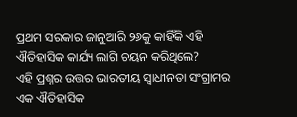ପ୍ରଥମ ସରକାର ଜାନୁଆରି ୨୬କୁ କାହିଁକି ଏହି ଐତିହାସିକ କାର୍ଯ୍ୟ ଲାଗି ଚୟନ କରିଥିଲେ?
ଏହି ପ୍ରଶ୍ନର ଉତ୍ତର ଭାରତୀୟ ସ୍ବାଧୀନତା ସଂଗ୍ରାମର ଏକ ଐତିହାସିକ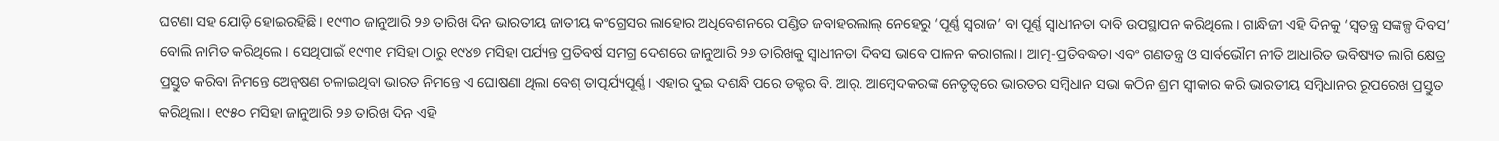ଘଟଣା ସହ ଯୋଡ଼ି ହୋଇରହିଛି। ୧୯୩୦ ଜାନୁଆରି ୨୬ ତାରିଖ ଦିନ ଭାରତୀୟ ଜାତୀୟ କଂଗ୍ରେସର ଲାହୋର ଅଧିବେଶନରେ ପଣ୍ଡିତ ଜବାହରଲାଲ୍‌ ନେହେରୁ ‘ପୂର୍ଣ୍ଣ ସ୍ବରାଜ’ ବା ପୂର୍ଣ୍ଣ ସ୍ବାଧୀନତା ଦାବି ଉପସ୍ଥାପନ କରିଥିଲେ। ଗାନ୍ଧିଜୀ ଏହି ଦିନକୁ ‘ସ୍ବତନ୍ତ୍ର ସଙ୍କଳ୍ପ ଦିବସ’ ବୋଲି ନାମିତ କରିଥିଲେ। ସେଥିପାଇଁ ୧୯୩୧ ମସିହା ଠାରୁ ୧୯୪୭ ମସିହା ପର୍ଯ୍ୟନ୍ତ ପ୍ରତିବର୍ଷ ସମଗ୍ର ଦେଶରେ ଜାନୁଆରି ୨୬ ତାରିଖକୁ ସ୍ବାଧୀନତା ଦିବସ ଭାବେ ପାଳନ କରାଗଲା। ଆତ୍ମ-ପ୍ରତିବଦ୍ଧତା ଏବଂ ଗଣତନ୍ତ୍ର ଓ ସାର୍ବଭୌମ ନୀତି ଆଧାରିତ ଭବିଷ୍ୟତ ଲାଗି କ୍ଷେତ୍ର ପ୍ରସ୍ତୁତ କରିବା ନିମନ୍ତେ ଅ‌େନ୍ବଷଣ ଚଳାଇଥିବା ଭାରତ ନିମନ୍ତେ ଏ ଘୋଷଣା ଥିଲା ବେଶ୍‌ ତାତ୍ପର୍ଯ୍ୟପୂର୍ଣ୍ଣ। ଏହାର ଦୁଇ ଦଶନ୍ଧି ପରେ ଡକ୍ଟର ବି. ଆର୍‌. ଆମ୍ବେଦକରଙ୍କ ନେତୃତ୍ବରେ ଭାରତର ସମ୍ବିଧାନ ସଭା କଠିନ ଶ୍ରମ ସ୍ବୀକାର କରି ଭାରତୀୟ ସମ୍ବିଧାନର ରୂପରେଖ ପ୍ରସ୍ତୁତ କରିଥିଲା। ୧୯୫୦ ମସିହା ଜାନୁଆରି ୨୬ ତାରିଖ ଦିନ ଏହି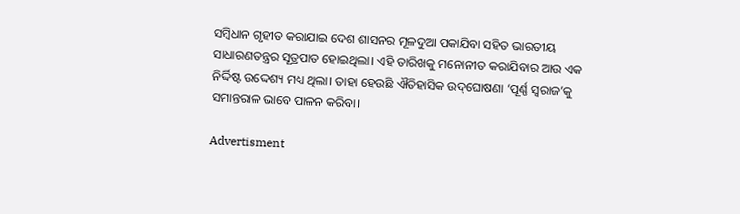ସମ୍ବିଧାନ ଗୃହୀତ କରାଯାଇ ଦେଶ ଶାସନର ମୂଳଦୁଆ ପକାଯିବା ସହିତ ଭାରତୀୟ ସାଧାରଣତନ୍ତ୍ରର ସୂତ୍ରପାତ ହୋଇଥିଲା। ଏହି ତାରିଖକୁ ମନୋନୀତ କରାଯିବାର ଆଉ ଏକ ନିର୍ଦ୍ଦିଷ୍ଟ ଉଦ୍ଦେଶ୍ୟ ମଧ୍ୟ ଥିଲା। ତାହା ହେଉଛି ଐତିହାସିକ ଉଦ୍‌ଘୋଷଣା ‘ପୂର୍ଣ୍ଣ ସ୍ବରାଜ’କୁ ସମାନ୍ତରାଳ ଭାବେ ପାଳନ କରିବା।

Advertisment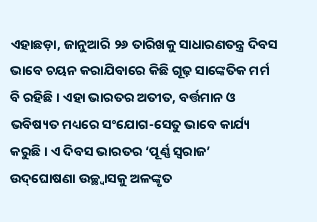ଏହାଛଡ଼ା, ଜାନୁଆରି ୨୬ ତାରିଖକୁ ସାଧାରଣତନ୍ତ୍ର ଦିବସ ଭାବେ ଚୟନ କରାଯିବାରେ କିଛି ଗୂଢ଼ ସାଙ୍କେତିକ ମର୍ମ ବି ରହିଛି। ଏହା ଭାରତର ଅତୀତ, ବର୍ତ୍ତମାନ ଓ ଭବିଷ୍ୟତ ମଧ୍ୟରେ ସଂଯୋଗ-ସେତୁ ଭାବେ କାର୍ଯ୍ୟ କରୁଛି। ଏ ଦିବସ ଭାରତର ‘ପୂର୍ଣ୍ଣ ସ୍ବରାଜ’ ଉଦ୍‌ଘୋଷଣା ଉଚ୍ଛ୍ବାସକୁ ଅଳଙ୍କୃତ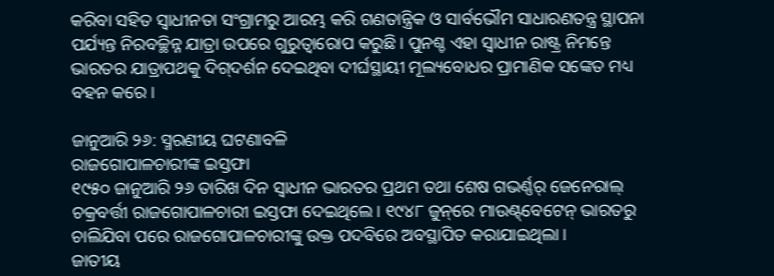କରିବା ସହିତ ସ୍ବାଧୀନତା ସଂଗ୍ରାମରୁ ଆରମ୍ଭ କରି ଗଣତାନ୍ତ୍ରିକ ଓ ସାର୍ବଭୌମ ସାଧାରଣତନ୍ତ୍ର ସ୍ଥାପନା ପର୍ଯ୍ୟନ୍ତ ନିରବଚ୍ଛିନ୍ନ ଯାତ୍ରା ଉପରେ ଗୁରୁତ୍ବାରୋପ କରୁଛି। ପୁନଶ୍ଚ ଏହା ସ୍ବାଧୀନ ରାଷ୍ଟ୍ର ନିମନ୍ତେ ଭାରତର ଯାତ୍ରାପଥକୁ ଦିଗ୍‌ଦର୍ଶନ ଦେଇଥିବା ଦୀର୍ଘସ୍ଥାୟୀ ମୂଲ୍ୟବୋଧର ପ୍ରାମାଣିକ ସଙ୍କେତ ମଧ୍ୟ ବହନ କରେ।

ଜାନୁଆରି ୨୬: ସ୍ମରଣୀୟ ଘଟଣାବଳି
ରାଜଗୋପାଳଚାରୀଙ୍କ ଇସ୍ତଫା
୧୯୫୦ ଜାନୁଆରି ୨୬ ତାରିଖ ଦିନ ସ୍ବାଧୀନ ଭାରତର ପ୍ରଥମ ତଥା ଶେଷ ଗଭର୍ଣ୍ଣର୍‌ ଜେନେରାଲ୍‌ ଚକ୍ରବର୍ତ୍ତୀ ରାଜଗୋପାଳଚାରୀ ଇସ୍ତଫା ଦେଇଥିଲେ। ୧୯୪୮ ଜୁନ୍‌ରେ ମାଉଣ୍ଟ୍‌ବେଟେନ୍‌ ଭାରତରୁ ଚାଲିଯିବା ପରେ ରାଜଗୋପାଳଚାରୀଙ୍କୁ ଉକ୍ତ ପଦବିରେ ଅବସ୍ଥାପିତ କରାଯାଇଥିଲା।
ଜାତୀୟ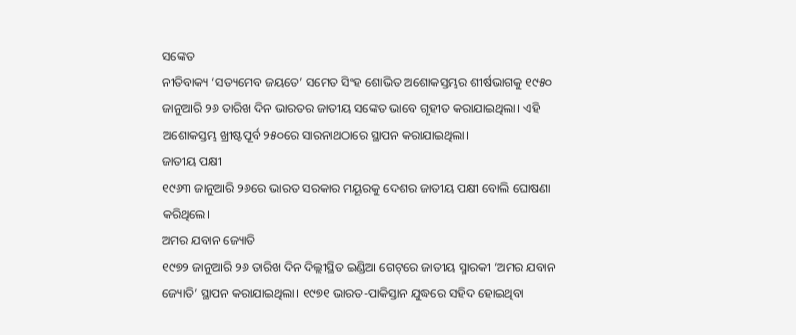ସଙ୍କେତ
ନୀତିବାକ୍ୟ ‘ସତ୍ୟମେବ ଜୟତେ’ ସମେତ ସିଂହ ଶୋଭିତ ଅଶୋକସ୍ତମ୍ଭର ଶୀର୍ଷଭାଗକୁ ୧୯୫୦ ଜାନୁଆରି ୨୬ ତାରିଖ ଦିନ ଭାରତର ଜାତୀୟ ସଙ୍କେତ ଭାବେ ଗୃହୀତ କରାଯାଇଥିଲା। ଏହି ଅଶୋକସ୍ତମ୍ଭ ଖ୍ରୀଷ୍ଟପୂର୍ବ ୨୫୦ରେ ସାରନାଥଠାରେ ସ୍ଥାପନ କରାଯାଇଥିଲା।
ଜାତୀୟ ପକ୍ଷୀ
୧୯୬୩ ଜାନୁଆରି ୨୬ରେ ଭାରତ ସରକାର ମୟୂରକୁ ଦେଶର ଜାତୀୟ ପକ୍ଷୀ ବୋଲି ଘୋଷଣା କରିଥିଲେ।
ଅମର ଯବାନ ଜ୍ୟୋତି
୧୯୭୨ ଜାନୁଆରି ୨୬ ତାରିଖ ଦିନ ଦିଲ୍ଲୀସ୍ଥିତ ଇଣ୍ଡିଆ ଗେଟ୍‌ରେ ଜାତୀୟ ସ୍ମାରକୀ ‘ଅମର ଯବାନ ଜ୍ୟୋତି’ ସ୍ଥାପନ କରାଯାଇଥିଲା। ୧୯୭୧ ଭାରତ-ପାକିସ୍ତାନ ଯୁଦ୍ଧରେ ସହିଦ ହୋଇଥିବା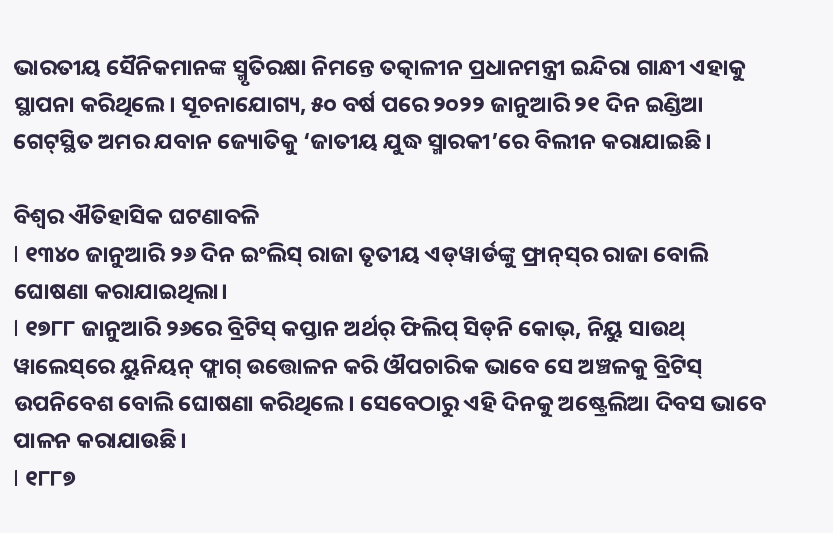ଭାରତୀୟ ସୈନିକମାନଙ୍କ ସ୍ମୃତିରକ୍ଷା ନିମନ୍ତେ ତତ୍କାଳୀନ ପ୍ରଧାନମନ୍ତ୍ରୀ ଇନ୍ଦିରା ଗାନ୍ଧୀ ଏହାକୁ ସ୍ଥାପନା କରିଥିଲେ। ସୂଚନାଯୋଗ୍ୟ, ୫୦ ବର୍ଷ ପରେ ୨୦୨୨ ଜାନୁଆରି ୨୧ ଦିନ ଇଣ୍ଡିଆ ଗେଟ୍‌ସ୍ଥିତ ଅମର ଯବାନ ଜ୍ୟୋତିକୁ ‘ଜାତୀୟ ଯୁଦ୍ଧ ସ୍ମାରକୀ’ରେ ବିଲୀନ କରାଯାଇଛି।

ବିଶ୍ବର ଐତିହାସିକ ଘଟଣାବଳି
l ୧୩୪୦ ଜାନୁଆରି ୨୬ ଦିନ ଇଂଲିସ୍‌ ରାଜା ତୃତୀୟ ଏଡ୍‌ୱାର୍ଡଙ୍କୁ ଫ୍ରାନ୍‌ସ୍‌ର ରାଜା ବୋଲି ଘୋଷଣା କରାଯାଇଥିଲା।
l ୧୭୮୮ ଜାନୁଆରି ୨୬ରେ ବ୍ରିଟିସ୍‌ କପ୍ତାନ ଅର୍ଥର୍‌ ଫିଲିପ୍‌ ସିଡ୍‌ନି କୋଭ୍‌, ନିୟୁ ସାଉଥ୍‌ ୱାଲେସ୍‌ରେ ୟୁନିୟନ୍‌ ଫ୍ଲାଗ୍‌ ଉତ୍ତୋଳନ କରି ଔପଚାରିକ ଭାବେ ସେ ଅଞ୍ଚଳକୁ ବ୍ରିଟିସ୍‌ ଉପନିବେଶ ବୋଲି ଘୋଷଣା କରିଥିଲେ। ସେବେଠାରୁ ଏହି ଦିନକୁ ଅଷ୍ଟ୍ରେଲିଆ ଦିବସ ଭାବେ ପାଳନ କରାଯାଉଛି।
l ୧୮୮୭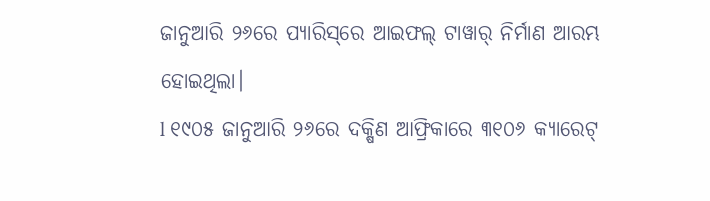ଜାନୁଆରି ୨୬ରେ ପ୍ୟାରିସ୍‌ରେ ଆଇଫଲ୍‌ ଟାୱାର୍‌ ନିର୍ମାଣ ଆରମ୍ଭ ହୋଇଥିଲା।
l ୧୯୦୫ ଜାନୁଆରି ୨୬ରେ ଦକ୍ଷିଣ ଆଫ୍ରିକାରେ ୩୧୦୬ କ୍ୟାରେଟ୍‌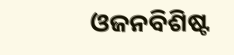ଓଜନବିଶିଷ୍ଟ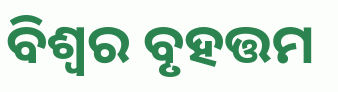ବିଶ୍ବର ବୃହତ୍ତମ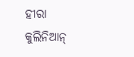ହୀରା କୁଲିନିଆନ୍‌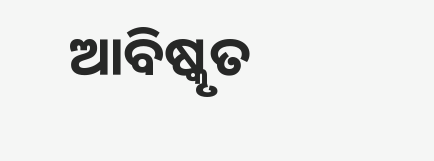ଆବିଷ୍କୃତ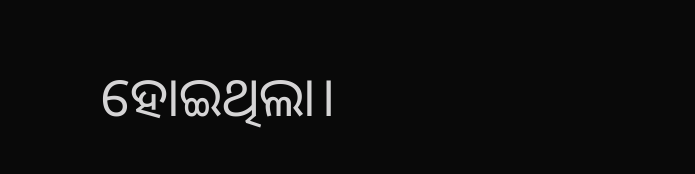ହୋଇଥିଲା।